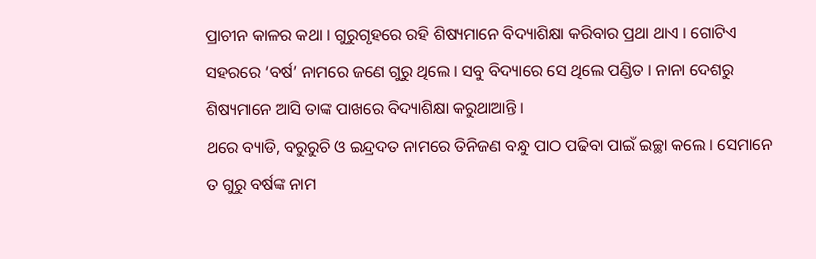ପ୍ରାଚୀନ କାଳର କଥା । ଗୁରୁଗୃହରେ ରହି ଶିଷ୍ୟମାନେ ବିଦ୍ୟାଶିକ୍ଷା କରିବାର ପ୍ରଥା ଥାଏ । ଗୋଟିଏ ସହରରେ ‘ବର୍ଷ’ ନାମରେ ଜଣେ ଗୁରୁ ଥିଲେ । ସବୁ ବିଦ୍ୟାରେ ସେ ଥିଲେ ପଣ୍ଡିତ । ନାନା ଦେଶରୁ ଶିଷ୍ୟମାନେ ଆସି ତାଙ୍କ ପାଖରେ ବିଦ୍ୟାଶିକ୍ଷା କରୁଥାଆନ୍ତି ।
ଥରେ ବ୍ୟାଡି, ବରୁରୁଚି ଓ ଇନ୍ଦ୍ରଦତ ନାମରେ ତିନିଜଣ ବନ୍ଧୁ ପାଠ ପଢିବା ପାଇଁ ଇଚ୍ଛା କଲେ । ସେମାନେ ତ ଗୁରୁ ବର୍ଷଙ୍କ ନାମ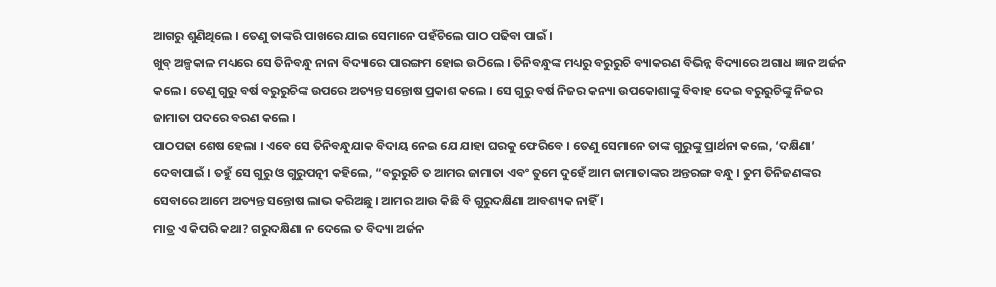ଆଗରୁ ଶୁଣିଥିଲେ । ତେଣୁ ତାଙ୍କରି ପାଖରେ ଯାଇ ସେମାନେ ପହଁଚିଲେ ପାଠ ପଢିବା ପାଇଁ ।
ଖୁବ୍ ଅଳ୍ପକାଳ ମଧ୍ୟରେ ସେ ତିନିବନ୍ଧୁ ନାନା ବିଦ୍ୟାରେ ପାରଙ୍ଗମ ହୋଇ ଉଠିଲେ । ତିନିବନ୍ଧୁଙ୍କ ମଧ୍ୟରୁ ବରୁରୁଚି ବ୍ୟାକରଣ ବିଭିନ୍ନ ବିଦ୍ୟାରେ ଅଗାଧ ଜ୍ଞାନ ଅର୍ଜନ କଲେ । ତେଣୁ ଗୁରୁ ବର୍ଷ ବରୁରୁଚିଙ୍କ ଉପରେ ଅତ୍ୟନ୍ତ ସନ୍ତୋଷ ପ୍ରକାଶ କଲେ । ସେ ଗୁରୁ ବର୍ଷ ନିଜର କନ୍ୟା ଉପକୋଶାଙ୍କୁ ବିବାହ ଦେଇ ବରୁରୁଚିଙ୍କୁ ନିଜର ଜାମାତା ପଦରେ ବରଣ କଲେ ।
ପାଠପଢା ଶେଷ ହେଲା । ଏବେ ସେ ତିନିବନ୍ଧୁଯାକ ବିଦାୟ ନେଇ ଯେ ଯାହା ଘରକୁ ଫେରିବେ । ତେଣୁ ସେମାନେ ତାଙ୍କ ଗୁରୁଙ୍କୁ ପ୍ରାର୍ଥନା କଲେ, ‘ଦକ୍ଷିଣା’ ଦେବାପାଇଁ । ତହୁଁ ସେ ଗୁରୁ ଓ ଗୁରୁପତ୍ନୀ କହିଲେ, “ବରୁରୁଚି ତ ଆମର ଜାମାତା ଏବଂ ତୁମେ ଦୁହେଁ ଆମ ଜାମାତାଙ୍କର ଅନ୍ତରଙ୍ଗ ବନ୍ଧୁ । ତୁମ ତିନିଜଣଙ୍କର ସେବାରେ ଆମେ ଅତ୍ୟନ୍ତ ସନ୍ତୋଷ ଲାଭ କରିଅଛୁ । ଆମର ଆଉ କିଛି ବି ଗୁରୁଦକ୍ଷିଣା ଆବଶ୍ୟକ ନାହିଁ ।
ମାତ୍ର ଏ କିପରି କଥା? ଗରୁଦକ୍ଷିଣା ନ ଦେଲେ ତ ବିଦ୍ୟା ଅର୍ଜନ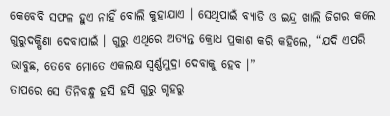କେବେବି ସଫଳ ହୁଏ ନାହିଁ ବୋଲି କୁହାଯାଏ । ସେଥିପାଇଁ ବ୍ୟାଡି ଓ ଇନ୍ଦ୍ର ଖାଲି ଜିଗର କଲେ ଗୁରୁଦକ୍ଷିଣା ଦେବାପାଇଁ । ଗୁରୁ ଏଥିରେ ଅତ୍ୟନ୍ତ କ୍ରୋଧ ପ୍ରକାଶ କରି କହିଲେ, “ଯଦି ଏପରି ଭାବୁଛ, ତେବେ ମୋତେ ଏକଲକ୍ଷ ସ୍ୱର୍ଣ୍ଣମୁଦ୍ରା ଦେବାକୁ ହେବ ।”
ତାପରେ ସେ ତିନିବନ୍ଧୁ ହସି ହସି ଗୁରୁ ଗୃହରୁ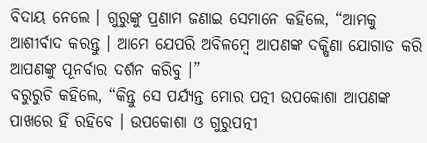ବିଦାୟ ନେଲେ । ଗୁରୁଙ୍କୁ ପ୍ରଣାମ ଜଣାଇ ସେମାନେ କହିଲେ, “ଆମକୁ ଆଶୀର୍ବାଦ କରନ୍ତୁ । ଆମେ ଯେପରି ଅବିଳମ୍ବେ ଆପଣଙ୍କ ଦକ୍ଷିଣା ଯୋଗାଡ କରି ଆପଣଙ୍କୁ ପୂନର୍ବାର ଦର୍ଶନ କରିବୁ ।”
ବରୁରୁଚି କହିଲେ, “କିନ୍ତୁ ସେ ପର୍ଯ୍ୟନ୍ତ ମୋର ପତ୍ନୀ ଉପକୋଶା ଆପଣଙ୍କ ପାଖରେ ହିଁ ରହିବେ । ଉପକୋଶା ଓ ଗୁରୁପତ୍ନୀ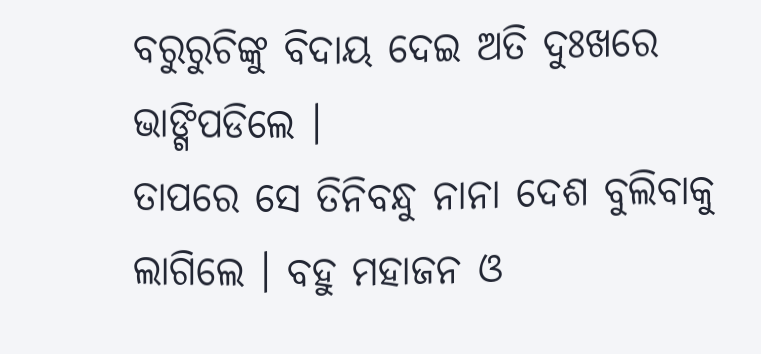ବରୁରୁଚିଙ୍କୁ ବିଦାୟ ଦେଇ ଅତି ଦୁଃଖରେ ଭାଙ୍ଗିପଡିଲେ ।
ତାପରେ ସେ ତିନିବନ୍ଧୁ ନାନା ଦେଶ ବୁଲିବାକୁ ଲାଗିଲେ । ବହୁ ମହାଜନ ଓ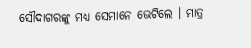ସୌଦାଗରଙ୍କୁ ମଧ୍ୟ ସେମାନେ ଭେଟିଲେ । ମାତ୍ର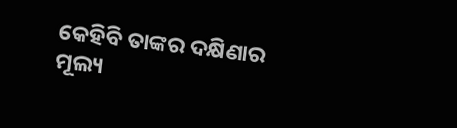କେହିବି ତାଙ୍କର ଦକ୍ଷିଣାର ମୂଲ୍ୟ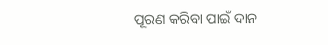ପୂରଣ କରିବା ପାଇଁ ଦାନ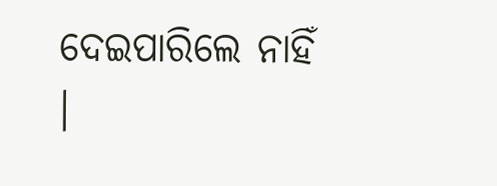ଦେଇପାରିଲେ ନାହିଁ ।